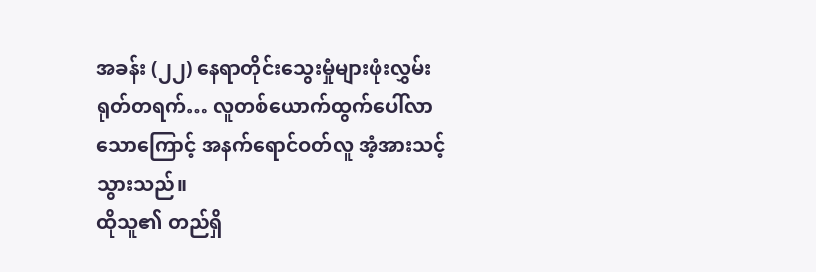အခန်း (၂၂) နေရာတိုင်းသွေးမှုံများဖုံးလွှမ်း
ရုတ်တရက်… လူတစ်ယောက်ထွက်ပေါ်လာသောကြောင့် အနက်ရောင်ဝတ်လူ အံ့အားသင့်သွားသည်။
ထိုသူ၏ တည်ရှိ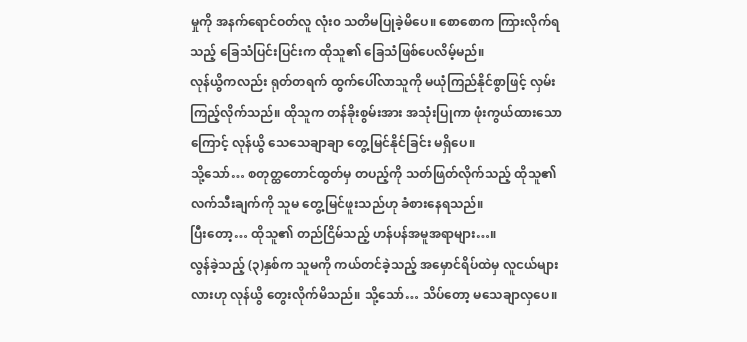မှုကို အနက်ရောင်ဝတ်လူ လုံး၀ သတိမပြုခဲ့မိပေ။ စောစောက ကြားလိုက်ရသည့် ခြေသံပြင်းပြင်းက ထိုသူ၏ ခြေသံဖြစ်ပေလိမ့်မည်။
လုန်ယွိကလည်း ရုတ်တရက် ထွက်ပေါ်လာသူကို မယုံကြည်နိုင်စွာဖြင့် လှမ်းကြည့်လိုက်သည်။ ထိုသူက တန်ခိုးစွမ်းအား အသုံးပြုကာ ဖုံးကွယ်ထားသောကြောင့် လုန်ယွိ သေသေချာချာ တွေ့မြင်နိုင်ခြင်း မရှိပေ။
သို့သော်… စတုတ္ထတောင်ထွတ်မှ တပည့်ကို သတ်ဖြတ်လိုက်သည့် ထိုသူ၏ လက်သီးချက်ကို သူမ တွေ့မြင်ဖူးသည်ဟု ခံစားနေရသည်။
ပြီးတော့… ထိုသူ၏ တည်ငြိမ်သည့် ဟန်ပန်အမူအရာများ…။
လွန်ခဲ့သည့် (၃)နှစ်က သူမကို ကယ်တင်ခဲ့သည့် အမှောင်ရိပ်ထဲမှ လူငယ်များလားဟု လုန်ယွိ တွေးလိုက်မိသည်။ သို့သော်… သိပ်တော့ မသေချာလှပေ။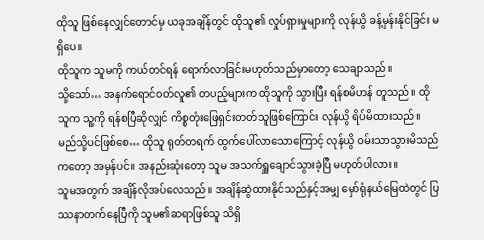ထိုသူ ဖြစ်နေလျှင်တောင်မှ ယခုအချိန်တွင် ထိုသူ၏ လှုပ်ရှားမှုများကို လုန်ယွိ ခန့်မှန်းနိုင်ခြင်း မရှိပေ။
ထိုသူက သူမကို ကယ်တင်ရန် ရောက်လာခြင်းမဟုတ်သည်မှာတော့ သေချာသည်။
သို့သော်… အနက်ရောင်ဝတ်လူ၏ တပည့်များက ထိုသူကို သွားပြီး ရန်စမိဟန် တူသည်။ ထိုသူက သူ့ကို ရန်စပြီဆိုလျှင် ကိစ္စတုံးဖြေရှင်းတတ်သူဖြစ်ကြောင်း လုန်ယွိ ရိပ်မိထားသည်။
မည်သို့ပင်ဖြစ်စေ… ထိုသူ ရုတ်တရက် ထွက်ပေါ်လာသောကြောင့် လုန်ယွိ ဝမ်းသာသွားမိသည်ကတော့ အမှန်ပင်။ အနည်းဆုံးတော့ သူမ အသက်ရှူချောင်သွားခဲ့ပြီ မဟုတ်ပါလား။
သူမအတွက် အချိန်လိုအပ်လေသည်။ အချိန်ဆွဲထားနိုင်သည်နှင့်အမျှ မှော်ရုံနယ်မြေထဲတွင် ပြဿနာတက်နေပြီကို သူမ၏ဆရာဖြစ်သူ သိရှိ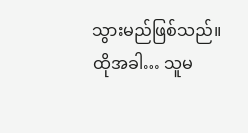သွားမည်ဖြစ်သည်။
ထိုအခါ… သူမ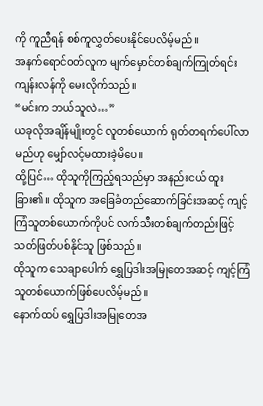ကို ကူညီရန် စစ်ကူလွှတ်ပေးနိုင်ပေလိမ့်မည်။
အနက်ရောင်ဝတ်လူက မျက်မှောင်တစ်ချက်ကြုတ်ရင်း ကျန်းလန်ကို မေးလိုက်သည်။
“မင်းက ဘယ်သူလဲ…”
ယခုလိုအချိန်မျိုးတွင် လူတစ်ယောက် ရုတ်တရက်ပေါ်လာမည်ဟု မျှော်လင့်မထားခဲ့မိပေ။
ထို့ပြင်… ထိုသူကိုကြည့်ရသည်မှာ အနည်းငယ် ထူးခြား၏။ ထိုသူက အခြေခံတည်ဆောက်ခြင်းအဆင့် ကျင့်ကြံသူတစ်ယောက်ကိုပင် လက်သီးတစ်ချက်တည်းဖြင့် သတ်ဖြတ်ပစ်နိုင်သူ ဖြစ်သည်။
ထိုသူက သေချာပေါက် ရွှေပြဒါးအမြုတေအဆင့် ကျင့်ကြံသူတစ်ယောက်ဖြစ်ပေလိမ့်မည်။
နောက်ထပ် ရွှေပြဒါးအမြုတေအ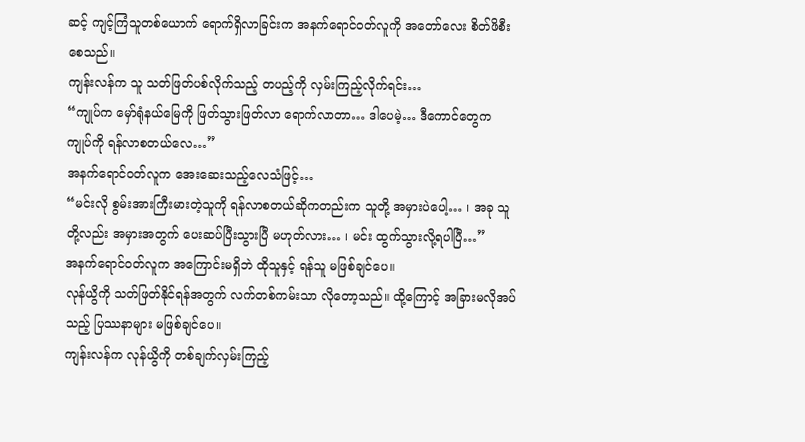ဆင့် ကျင့်ကြံသူတစ်ယောက် ရောက်ရှိလာခြင်းက အနက်ရောင်ဝတ်လူကို အတော်လေး စိတ်ဖိစီးစေသည်။
ကျန်းလန်က သူ သတ်ဖြတ်ပစ်လိုက်သည့် တပည့်ကို လှမ်းကြည့်လိုက်ရင်း…
“ကျုပ်က မှော်ရုံနယ်မြေကို ဖြတ်သွားဖြတ်လာ ရောက်လာတာ… ဒါပေမဲ့… ဒီကောင်တွေက ကျုပ်ကို ရန်လာစတယ်လေ…”
အနက်ရောင်ဝတ်လူက အေးဆေးသည့်လေသံဖြင့်…
“မင်းလို စွမ်းအားကြီးမားတဲ့သူကို ရန်လာစတယ်ဆိုကတည်းက သူတို့ အမှားပဲပေါ့… ၊ အခု သူတို့လည်း အမှားအတွက် ပေးဆပ်ပြီးသွားပြီ မဟုတ်လား… ၊ မင်း ထွက်သွားလို့ရပါပြီ…”
အနက်ရောင်ဝတ်လူက အကြောင်းမရှိဘဲ ထိုသူနှင့် ရန်သူ မဖြစ်ချင်ပေ။
လုန်ယွိကို သတ်ဖြတ်နိုင်ရန်အတွက် လက်တစ်ကမ်းသာ လိုတော့သည်။ ထို့ကြောင့် အခြားမလိုအပ်သည့် ပြဿနာများ မဖြစ်ချင်ပေ။
ကျန်းလန်က လုန်ယွိကို တစ်ချက်လှမ်းကြည့်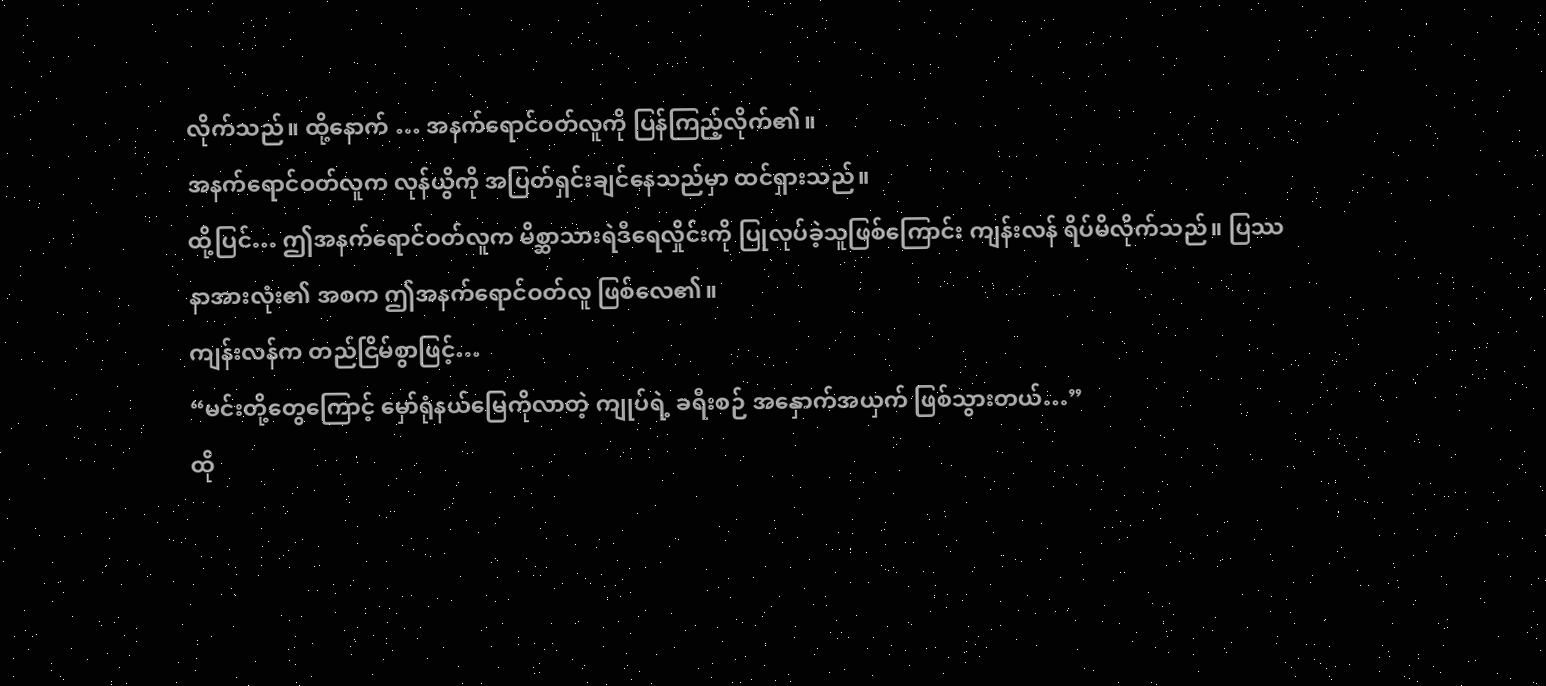လိုက်သည်။ ထို့နောက် … အနက်ရောင်ဝတ်လူကို ပြန်ကြည့်လိုက်၏။
အနက်ရောင်ဝတ်လူက လုန်ယွိကို အပြတ်ရှင်းချင်နေသည်မှာ ထင်ရှားသည်။
ထို့ပြင်… ဤအနက်ရောင်ဝတ်လူက မိစ္ဆာသားရဲဒီရေလှိုင်းကို ပြုလုပ်ခဲ့သူဖြစ်ကြောင်း ကျန်းလန် ရိပ်မိလိုက်သည်။ ပြဿနာအားလုံး၏ အစက ဤအနက်ရောင်ဝတ်လူ ဖြစ်လေ၏။
ကျန်းလန်က တည်ငြိမ်စွာဖြင့်…
“မင်းတို့တွေကြောင့် မှော်ရုံနယ်မြေကိုလာတဲ့ ကျုပ်ရဲ့ ခရီးစဉ် အနှောက်အယှက် ဖြစ်သွားတယ်…”
ထို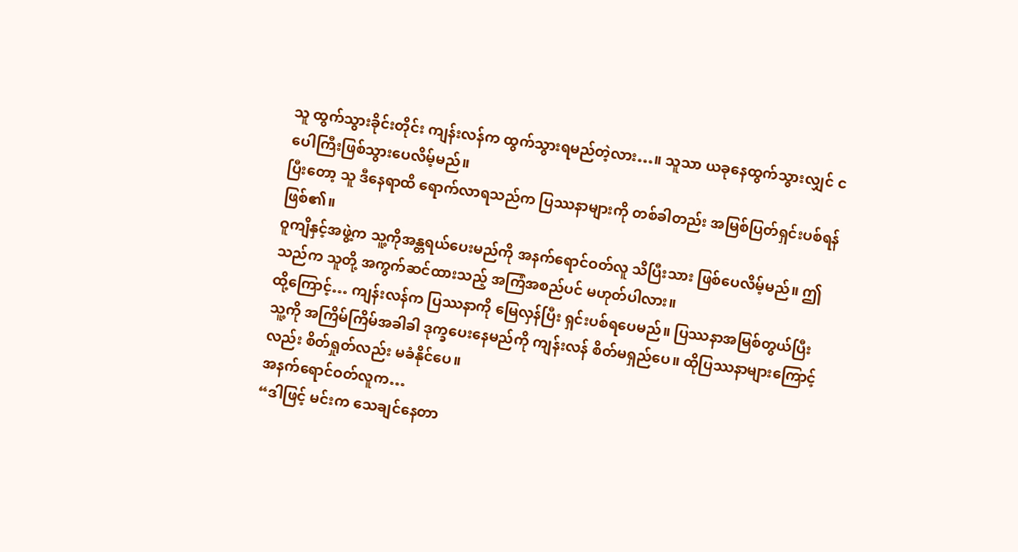သူ ထွက်သွားခိုင်းတိုင်း ကျန်းလန်က ထွက်သွားရမည်တဲ့လား…။ သူသာ ယခုနေထွက်သွားလျှင် ငပေါကြီးဖြစ်သွားပေလိမ့်မည်။
ပြီးတော့ သူ ဒီနေရာထိ ရောက်လာရသည်က ပြဿနာများကို တစ်ခါတည်း အမြစ်ပြတ်ရှင်းပစ်ရန် ဖြစ်၏။
ဝူကျိနှင့်အဖွဲ့က သူ့ကိုအန္တရယ်ပေးမည်ကို အနက်ရောင်ဝတ်လူ သိပြီးသား ဖြစ်ပေလိမ့်မည်။ ဤသည်က သူတို့ အကွက်ဆင်ထားသည့် အကြံအစည်ပင် မဟုတ်ပါလား။
ထို့ကြောင့်… ကျန်းလန်က ပြဿနာကို မြေလှန်ပြီး ရှင်းပစ်ရပေမည်။ ပြဿနာအမြစ်တွယ်ပြီး သူ့ကို အကြိမ်ကြိမ်အခါခါ ဒုက္ခပေးနေမည်ကို ကျန်းလန် စိတ်မရှည်ပေ။ ထိုပြဿနာများကြောင့်လည်း စိတ်ရှုတ်လည်း မခံနိုင်ပေ။
အနက်ရောင်ဝတ်လူက…
“ဒါဖြင့် မင်းက သေချင်နေတာ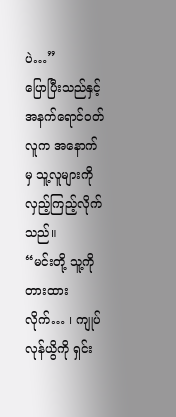ပဲ…”
ပြောပြီးသည်နှင့် အနက်ရောင်ဝတ်လူက အနောက်မှ သူ့လူများကို လှည့်ကြည့်လိုက်သည်။
“မင်းတို့ သူ့ကို တားထားလိုက်… ၊ ကျုပ် လုန်ယွိကို ရှင်း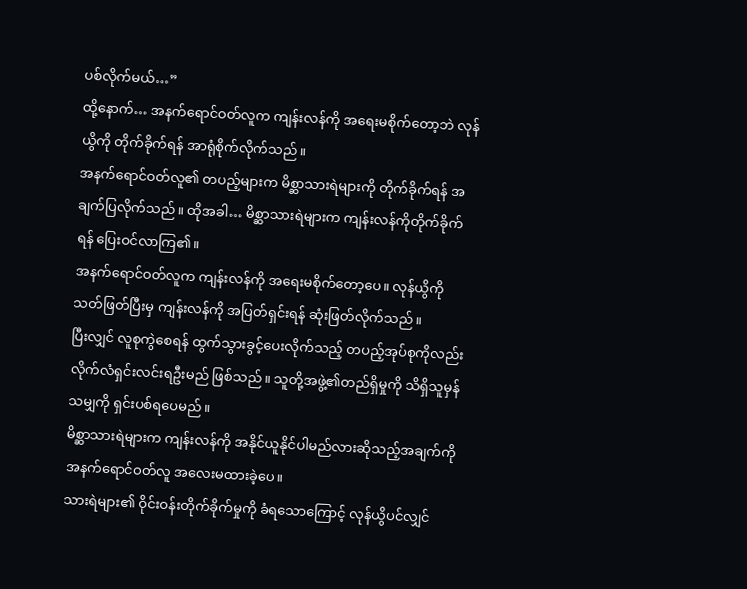ပစ်လိုက်မယ်…”
ထို့နောက်… အနက်ရောင်ဝတ်လူက ကျန်းလန်ကို အရေးမစိုက်တော့ဘဲ လုန်ယွိကို တိုက်ခိုက်ရန် အာရုံစိုက်လိုက်သည်။
အနက်ရောင်ဝတ်လူ၏ တပည့်များက မိစ္ဆာသားရဲများကို တိုက်ခိုက်ရန် အချက်ပြလိုက်သည်။ ထိုအခါ… မိစ္ဆာသားရဲများက ကျန်းလန်ကိုတိုက်ခိုက်ရန် ပြေးဝင်လာကြ၏။
အနက်ရောင်ဝတ်လူက ကျန်းလန်ကို အရေးမစိုက်တော့ပေ။ လုန်ယွိကို သတ်ဖြတ်ပြီးမှ ကျန်းလန်ကို အပြတ်ရှင်းရန် ဆုံးဖြတ်လိုက်သည်။
ပြီးလျှင် လူစုကွဲစေရန် ထွက်သွားခွင့်ပေးလိုက်သည့် တပည့်အုပ်စုကိုလည်း လိုက်လံရှင်းလင်းရဦးမည် ဖြစ်သည်။ သူတို့အဖွဲ့၏တည်ရှိမှုကို သိရှိသူမှန်သမျှကို ရှင်းပစ်ရပေမည်။
မိစ္ဆာသားရဲများက ကျန်းလန်ကို အနိုင်ယူနိုင်ပါမည်လားဆိုသည့်အချက်ကို အနက်ရောင်ဝတ်လူ အလေးမထားခဲ့ပေ။
သားရဲများ၏ ဝိုင်းဝန်းတိုက်ခိုက်မှုကို ခံရသောကြောင့် လုန်ယွိပင်လျှင်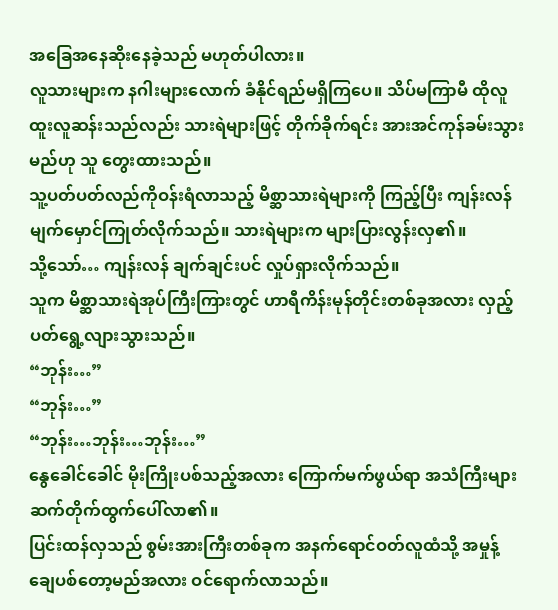အခြေအနေဆိုးနေခဲ့သည် မဟုတ်ပါလား။
လူသားများက နဂါးများလောက် ခံနိုင်ရည်မရှိကြပေ။ သိပ်မကြာမီ ထိုလူထူးလူဆန်းသည်လည်း သားရဲများဖြင့် တိုက်ခိုက်ရင်း အားအင်ကုန်ခမ်းသွားမည်ဟု သူ တွေးထားသည်။
သူ့ပတ်ပတ်လည်ကိုဝန်းရံလာသည့် မိစ္ဆာသားရဲများကို ကြည့်ပြီး ကျန်းလန် မျက်မှောင်ကြုတ်လိုက်သည်။ သားရဲများက များပြားလွန်းလှ၏။
သို့သော်… ကျန်းလန် ချက်ချင်းပင် လှုပ်ရှားလိုက်သည်။
သူက မိစ္ဆာသားရဲအုပ်ကြီးကြားတွင် ဟာရီကိန်းမုန်တိုင်းတစ်ခုအလား လှည့်ပတ်ရွေ့လျားသွားသည်။
“ဘုန်း…”
“ဘုန်း…”
“ဘုန်း…ဘုန်း…ဘုန်း…”
နွေခေါင်ခေါင် မိုးကြိုးပစ်သည့်အလား ကြောက်မက်ဖွယ်ရာ အသံကြီးများ ဆက်တိုက်ထွက်ပေါ်လာ၏။
ပြင်းထန်လှသည် စွမ်းအားကြီးတစ်ခုက အနက်ရောင်ဝတ်လူထံသို့ အမှုန့်ချေပစ်တော့မည်အလား ဝင်ရောက်လာသည်။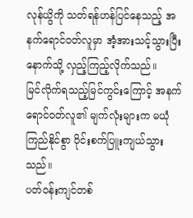လုန်ယွိကို သတ်ရန်ဟန်ပြင်နေသည့် အနက်ရောင်ဝတ်လူမှာ အံ့အားသင့်သွားပြီး နောက်သို့ လှည့်ကြည့်လိုက်သည်။
မြင်လိုက်ရသည့်မြင်ကွင်းကြောင့် အနက်ရောင်ဝတ်လူ၏ မျက်လုံးများက မယုံကြည်နိုင်စွာ ဝိုင်းစက်ပြူးကျယ်သွားသည်။
ပတ်ဝန်းကျင်တစ်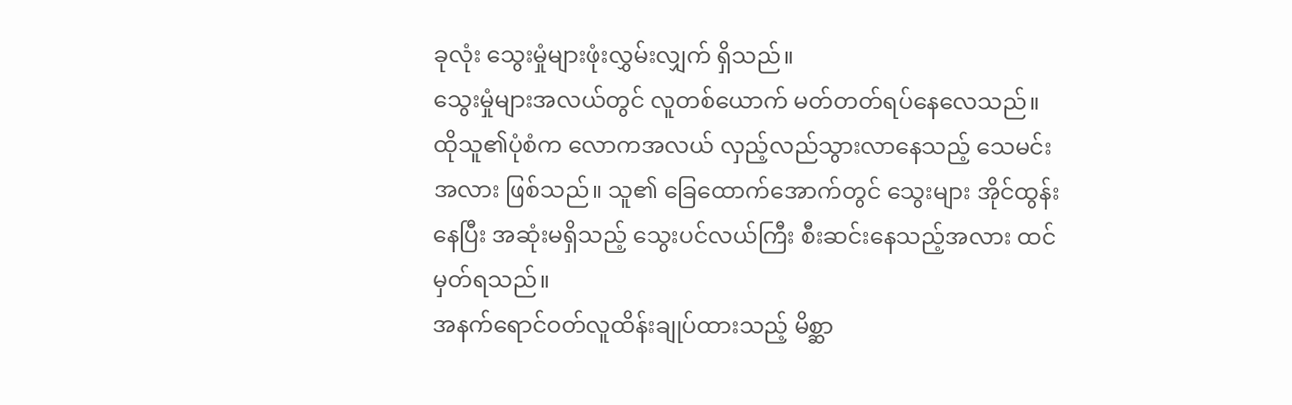ခုလုံး သွေးမှုံများဖုံးလွှမ်းလျှက် ရှိသည်။
သွေးမှုံများအလယ်တွင် လူတစ်ယောက် မတ်တတ်ရပ်နေလေသည်။
ထိုသူ၏ပုံစံက လောကအလယ် လှည့်လည်သွားလာနေသည့် သေမင်းအလား ဖြစ်သည်။ သူ၏ ခြေထောက်အောက်တွင် သွေးများ အိုင်ထွန်းနေပြီး အဆုံးမရှိသည့် သွေးပင်လယ်ကြီး စီးဆင်းနေသည့်အလား ထင်မှတ်ရသည်။
အနက်ရောင်ဝတ်လူထိန်းချုပ်ထားသည့် မိစ္ဆာ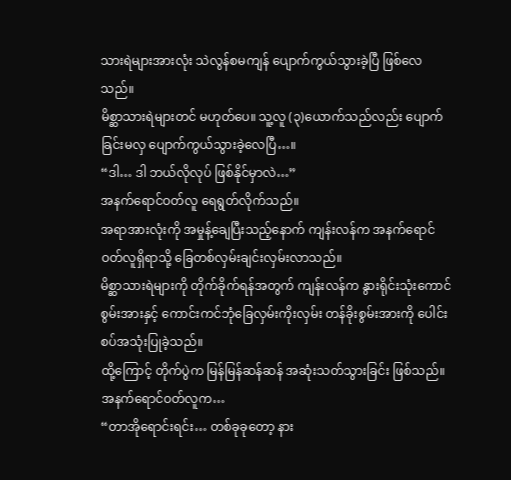သားရဲများအားလုံး သဲလွန်စမကျန် ပျောက်ကွယ်သွားခဲ့ပြီ ဖြစ်လေသည်။
မိစ္ဆာသားရဲများတင် မဟုတ်ပေ။ သူ့လူ (၃)ယောက်သည်လည်း ပျောက်ခြင်းမလှ ပျောက်ကွယ်သွားခဲ့လေပြီ…။
“ဒါ… ဒါ ဘယ်လိုလုပ် ဖြစ်နိုင်မှာလဲ…”
အနက်ရောင်ဝတ်လူ ရေရွတ်လိုက်သည်။
အရာအားလုံးကို အမှုန့်ချေပြီးသည့်နောက် ကျန်းလန်က အနက်ရောင်ဝတ်လူရှိရာသို့ ခြေတစ်လှမ်းချင်းလှမ်းလာသည်။
မိစ္ဆာသားရဲများကို တိုက်ခိုက်ရန်အတွက် ကျန်းလန်က နွားရိုင်းသုံးကောင်စွမ်းအားနှင့် ကောင်းကင်ဘုံခြေလှမ်းကိုးလှမ်း တန်ခိုးစွမ်းအားကို ပေါင်းစပ်အသုံးပြုခဲ့သည်။
ထို့ကြောင့် တိုက်ပွဲက မြန်မြန်ဆန်ဆန် အဆုံးသတ်သွားခြင်း ဖြစ်သည်။
အနက်ရောင်ဝတ်လူက…
“တာအိုရောင်းရင်း… တစ်ခုခုတော့ နား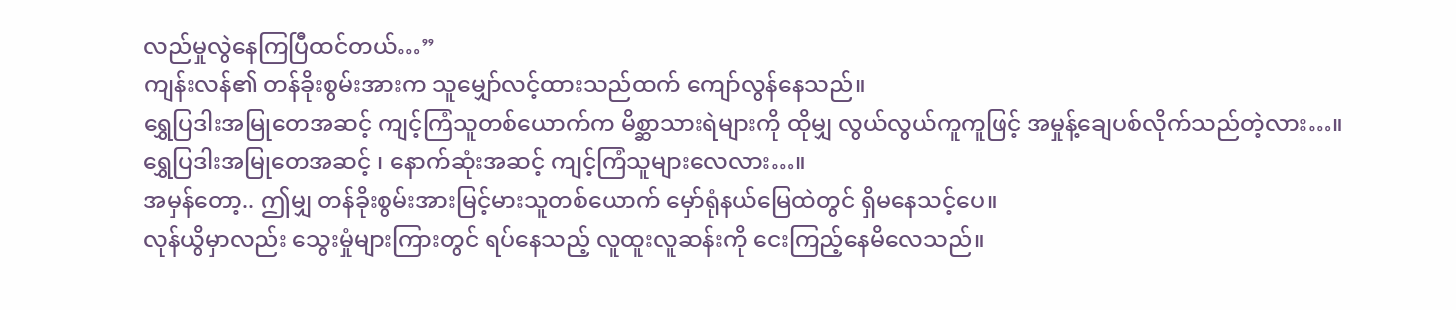လည်မှုလွဲနေကြပြီထင်တယ်…”
ကျန်းလန်၏ တန်ခိုးစွမ်းအားက သူမျှော်လင့်ထားသည်ထက် ကျော်လွန်နေသည်။
ရွှေပြဒါးအမြုတေအဆင့် ကျင့်ကြံသူတစ်ယောက်က မိစ္ဆာသားရဲများကို ထိုမျှ လွယ်လွယ်ကူကူဖြင့် အမှုန့်ချေပစ်လိုက်သည်တဲ့လား…။
ရွှေပြဒါးအမြုတေအဆင့် ၊ နောက်ဆုံးအဆင့် ကျင့်ကြံသူများလေလား…။
အမှန်တော့.. ဤမျှ တန်ခိုးစွမ်းအားမြင့်မားသူတစ်ယောက် မှော်ရုံနယ်မြေထဲတွင် ရှိမနေသင့်ပေ။
လုန်ယွိမှာလည်း သွေးမှုံများကြားတွင် ရပ်နေသည့် လူထူးလူဆန်းကို ငေးကြည့်နေမိလေသည်။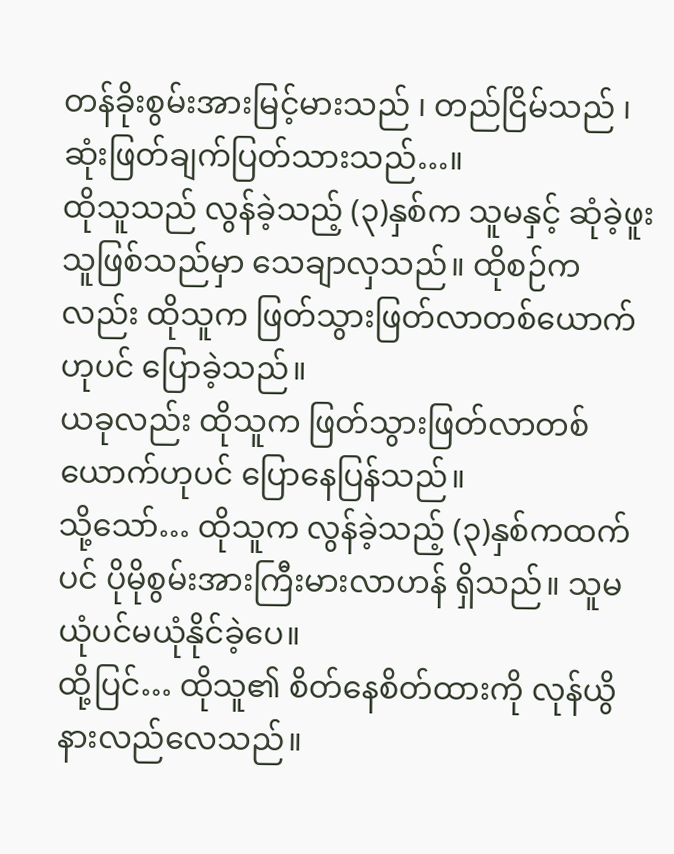တန်ခိုးစွမ်းအားမြင့်မားသည် ၊ တည်ငြိမ်သည် ၊ ဆုံးဖြတ်ချက်ပြတ်သားသည်…။
ထိုသူသည် လွန်ခဲ့သည့် (၃)နှစ်က သူမနှင့် ဆုံခဲ့ဖူးသူဖြစ်သည်မှာ သေချာလှသည်။ ထိုစဉ်ကလည်း ထိုသူက ဖြတ်သွားဖြတ်လာတစ်ယောက်ဟုပင် ပြောခဲ့သည်။
ယခုလည်း ထိုသူက ဖြတ်သွားဖြတ်လာတစ်ယောက်ဟုပင် ပြောနေပြန်သည်။
သို့သော်… ထိုသူက လွန်ခဲ့သည့် (၃)နှစ်ကထက်ပင် ပိုမိုစွမ်းအားကြီးမားလာဟန် ရှိသည်။ သူမ ယုံပင်မယုံနိုင်ခဲ့ပေ။
ထို့ပြင်… ထိုသူ၏ စိတ်နေစိတ်ထားကို လုန်ယွိ နားလည်လေသည်။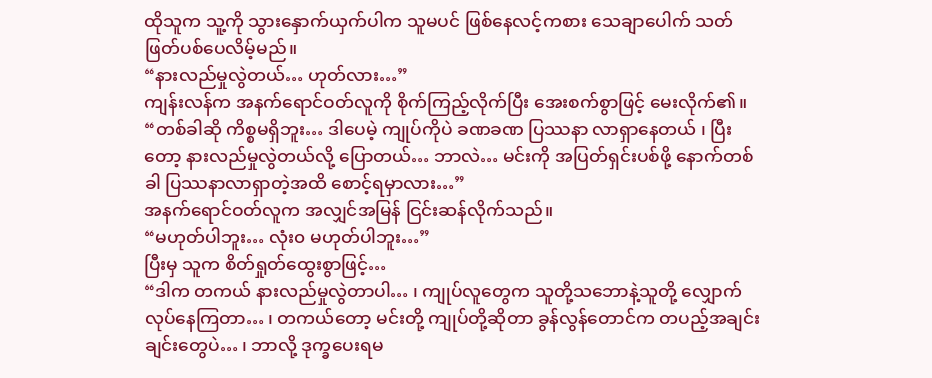ထိုသူက သူ့ကို သွားနှောက်ယှက်ပါက သူမပင် ဖြစ်နေလင့်ကစား သေချာပေါက် သတ်ဖြတ်ပစ်ပေလိမ့်မည်။
“နားလည်မှုလွဲတယ်… ဟုတ်လား…”
ကျန်းလန်က အနက်ရောင်ဝတ်လူကို စိုက်ကြည့်လိုက်ပြီး အေးစက်စွာဖြင့် မေးလိုက်၏။
“တစ်ခါဆို ကိစ္စမရှိဘူး… ဒါပေမဲ့ ကျုပ်ကိုပဲ ခဏခဏ ပြဿနာ လာရှာနေတယ် ၊ ပြီးတော့ နားလည်မှုလွဲတယ်လို့ ပြောတယ်… ဘာလဲ… မင်းကို အပြတ်ရှင်းပစ်ဖို့ နောက်တစ်ခါ ပြဿနာလာရှာတဲ့အထိ စောင့်ရမှာလား…”
အနက်ရောင်ဝတ်လူက အလျှင်အမြန် ငြင်းဆန်လိုက်သည်။
“မဟုတ်ပါဘူး… လုံး၀ မဟုတ်ပါဘူး…”
ပြီးမှ သူက စိတ်ရှုတ်ထွေးစွာဖြင့်…
“ဒါက တကယ် နားလည်မှုလွဲတာပါ… ၊ ကျုပ်လူတွေက သူတို့သဘောနဲ့သူတို့ လျှောက်လုပ်နေကြတာ… ၊ တကယ်တော့ မင်းတို့ ကျုပ်တို့ဆိုတာ ခွန်လွန်တောင်က တပည့်အချင်းချင်းတွေပဲ… ၊ ဘာလို့ ဒုက္ခပေးရမ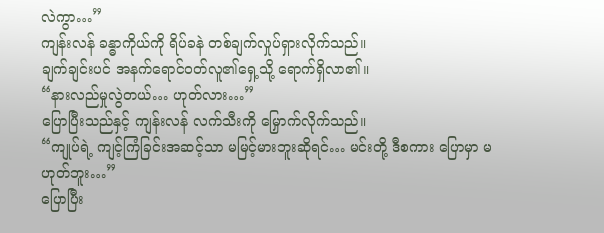လဲကွာ…”
ကျန်းလန် ခန္ဓာကိုယ်ကို ရိပ်ခနဲ တစ်ချက်လှုပ်ရှားလိုက်သည်။
ချက်ချင်းပင် အနက်ရောင်ဝတ်လူ၏ရှေ့သို့ ရောက်ရှိလာ၏။
“နားလည်မှုလွဲတယ်… ဟုတ်လား…”
ပြောပြီးသည်နှင့် ကျန်းလန် လက်သီးကို မြှောက်လိုက်သည်။
“ကျုပ်ရဲ့ ကျင့်ကြံခြင်းအဆင့်သာ မမြင့်မားဘူးဆိုရင်… မင်းတို့ ဒီစကား ပြောမှာ မဟုတ်ဘူး…”
ပြောပြီး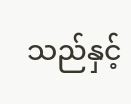သည်နှင့်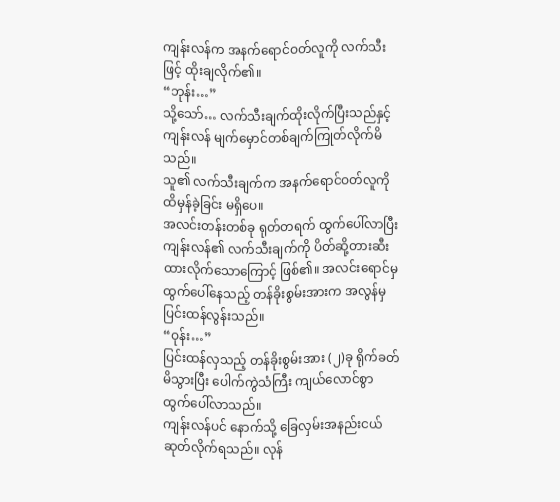ကျန်းလန်က အနက်ရောင်ဝတ်လူကို လက်သီးဖြင့် ထိုးချလိုက်၏။
“ဘုန်း…”
သို့သော်… လက်သီးချက်ထိုးလိုက်ပြီးသည်နှင့် ကျန်းလန် မျက်မှောင်တစ်ချက်ကြုတ်လိုက်မိသည်။
သူ၏ လက်သီးချက်က အနက်ရောင်ဝတ်လူကို ထိမှန်ခဲ့ခြင်း မရှိပေ။
အလင်းတန်းတစ်ခု ရုတ်တရက် ထွက်ပေါ်လာပြီး ကျန်းလန်၏ လက်သီးချက်ကို ပိတ်ဆို့တားဆီးထားလိုက်သောကြောင့် ဖြစ်၏။ အလင်းရောင်မှ ထွက်ပေါ်နေသည့် တန်ခိုးစွမ်းအားက အလွန်မှ ပြင်းထန်လွန်းသည်။
“ဝုန်း…”
ပြင်းထန်လှသည့် တန်ခိုးစွမ်းအား (၂)ခု ရိုက်ခတ်မိသွားပြီး ပေါက်ကွဲသံကြီး ကျယ်လောင်စွာ ထွက်ပေါ်လာသည်။
ကျန်းလန်ပင် နောက်သို့ ခြေလှမ်းအနည်းငယ် ဆုတ်လိုက်ရသည်။ လုန်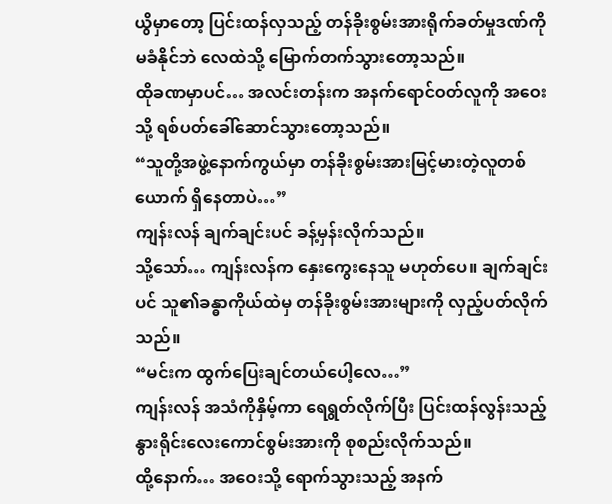ယွိမှာတော့ ပြင်းထန်လှသည့် တန်ခိုးစွမ်းအားရိုက်ခတ်မှုဒဏ်ကို မခံနိုင်ဘဲ လေထဲသို့ မြောက်တက်သွားတော့သည်။
ထိုခဏမှာပင်… အလင်းတန်းက အနက်ရောင်ဝတ်လူကို အဝေးသို့ ရစ်ပတ်ခေါ်ဆောင်သွားတော့သည်။
“သူတို့အဖွဲ့နောက်ကွယ်မှာ တန်ခိုးစွမ်းအားမြင့်မားတဲ့လူတစ်ယောက် ရှိနေတာပဲ…”
ကျန်းလန် ချက်ချင်းပင် ခန့်မှန်းလိုက်သည်။
သို့သော်… ကျန်းလန်က နှေးကွေးနေသူ မဟုတ်ပေ။ ချက်ချင်းပင် သူ၏ခန္ဓာကိုယ်ထဲမှ တန်ခိုးစွမ်းအားများကို လှည့်ပတ်လိုက်သည်။
“မင်းက ထွက်ပြေးချင်တယ်ပေါ့လေ…”
ကျန်းလန် အသံကိုနှိမ့်ကာ ရေရွတ်လိုက်ပြီး ပြင်းထန်လွန်းသည့် နွားရိုင်းလေးကောင်စွမ်းအားကို စုစည်းလိုက်သည်။
ထို့နောက်… အဝေးသို့ ရောက်သွားသည့် အနက်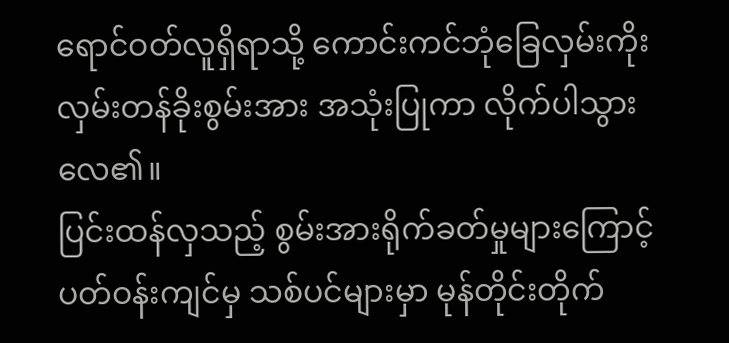ရောင်ဝတ်လူရှိရာသို့ ကောင်းကင်ဘုံခြေလှမ်းကိုးလှမ်းတန်ခိုးစွမ်းအား အသုံးပြုကာ လိုက်ပါသွားလေ၏။
ပြင်းထန်လှသည့် စွမ်းအားရိုက်ခတ်မှုများကြောင့် ပတ်ဝန်းကျင်မှ သစ်ပင်များမှာ မုန်တိုင်းတိုက်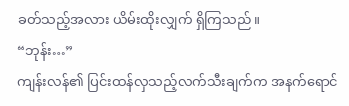ခတ်သည့်အလား ယိမ်းထိုးလျှက် ရှိကြသည်။
“ဘုန်း…”
ကျန်းလန်၏ ပြင်းထန်လှသည့်လက်သီးချက်က အနက်ရောင်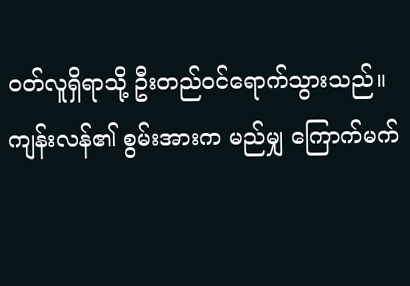ဝတ်လူရှိရာသို့ ဦးတည်ဝင်ရောက်သွားသည်။
ကျန်းလန်၏ စွမ်းအားက မည်မျှ ကြောက်မက်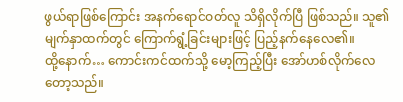ဖွယ်ရာဖြစ်ကြောင်း အနက်ရောင်ဝတ်လူ သိရှိလိုက်ပြီ ဖြစ်သည်။ သူ၏ မျက်နှာထက်တွင် ကြောက်ရွံ့ခြင်းများဖြင့် ပြည့်နက်နေလေ၏။
ထို့နောက်… ကောင်းကင်ထက်သို့ မော့ကြည့်ပြီး အော်ဟစ်လိုက်လေတော့သည်။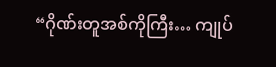“ဂိုဏ်းတူအစ်ကိုကြီး… ကျုပ်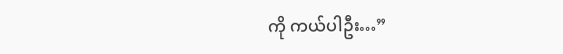ကို ကယ်ပါဦး…”